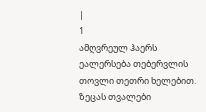|
1
ამღვრეულ ჰაერს ეალერსება თებერვლის თოვლი თეთრი ხელებით. ზეცას თვალები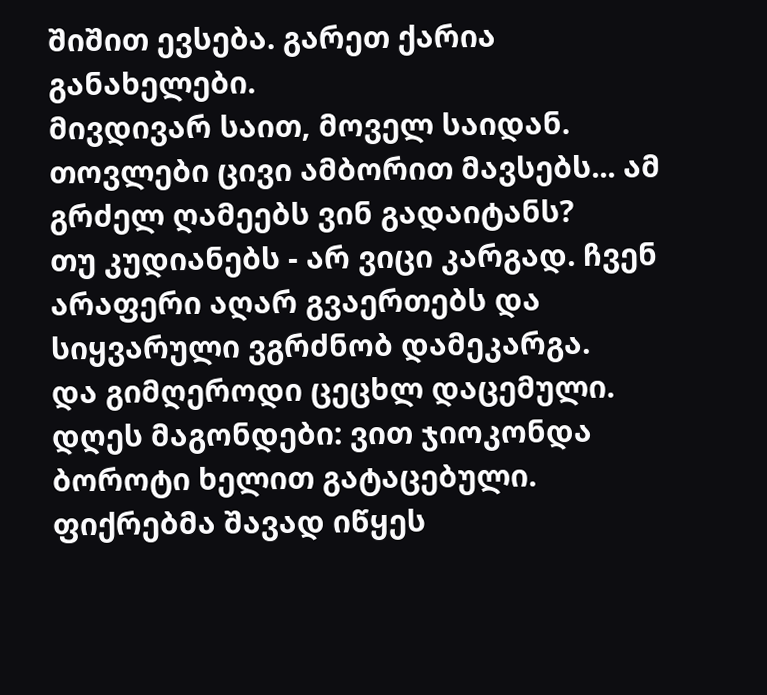შიშით ევსება. გარეთ ქარია განახელები.
მივდივარ საით, მოველ საიდან. თოვლები ცივი ამბორით მავსებს... ამ გრძელ ღამეებს ვინ გადაიტანს?
თუ კუდიანებს - არ ვიცი კარგად. ჩვენ არაფერი აღარ გვაერთებს და სიყვარული ვგრძნობ დამეკარგა.
და გიმღეროდი ცეცხლ დაცემული. დღეს მაგონდები: ვით ჯიოკონდა ბოროტი ხელით გატაცებული.
ფიქრებმა შავად იწყეს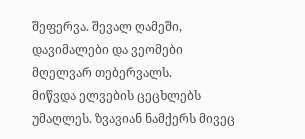შეფერვა. შევალ ღამეში, დავიმალები და ვეომები მღელვარ თებერვალს.
მიწვდა ელვების ცეცხლებს უმაღლეს. ზვავიან ნამქერს მივეც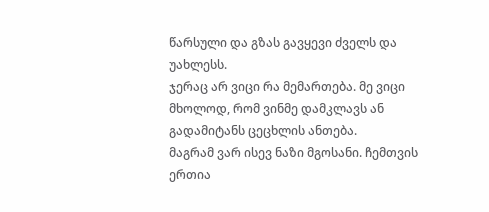წარსული და გზას გავყევი ძველს და უახლესს.
ჯერაც არ ვიცი რა მემართება. მე ვიცი მხოლოდ, რომ ვინმე დამკლავს ან გადამიტანს ცეცხლის ანთება.
მაგრამ ვარ ისევ ნაზი მგოსანი. ჩემთვის ერთია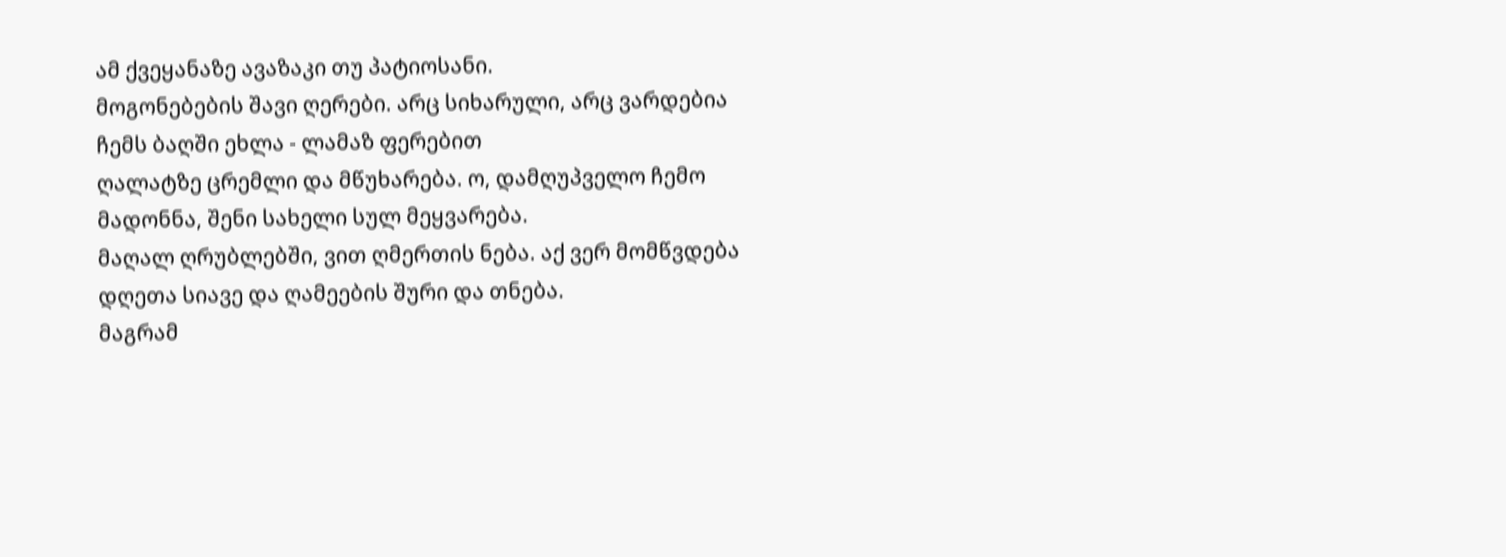ამ ქვეყანაზე ავაზაკი თუ პატიოსანი.
მოგონებების შავი ღერები. არც სიხარული, არც ვარდებია ჩემს ბაღში ეხლა - ლამაზ ფერებით
ღალატზე ცრემლი და მწუხარება. ო, დამღუპველო ჩემო მადონნა, შენი სახელი სულ მეყვარება.
მაღალ ღრუბლებში, ვით ღმერთის ნება. აქ ვერ მომწვდება დღეთა სიავე და ღამეების შური და თნება.
მაგრამ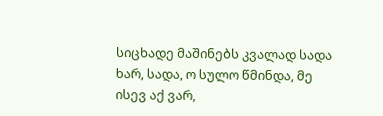სიცხადე მაშინებს კვალად სადა ხარ, სადა, ო სულო წმინდა, მე ისევ აქ ვარ,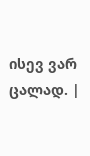ისევ ვარ ცალად. |